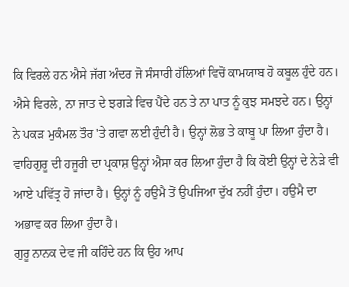ਕਿ ਵਿਰਲੇ ਹਨ ਐਸੇ ਜੱਗ ਅੰਦਰ ਜੋ ਸੰਸਾਰੀ ਹੱਲਿਆਂ ਵਿਚੋਂ ਕਾਮਯਾਬ ਹੋ ਕਬੂਲ ਹੁੰਦੇ ਹਨ। ਐਸੇ ਵਿਰਲੇ, ਨਾ ਜਾਤ ਦੇ ਝਗੜੇ ਵਿਚ ਪੈਂਦੇ ਹਨ ਤੇ ਨਾ ਪਾਤ ਨੂੰ ਕੁਝ ਸਮਝਦੇ ਹਨ। ਉਨ੍ਹਾਂ ਨੇ ਪਕੜ ਮੁਕੰਮਲ ਤੌਰ 'ਤੇ ਗਵਾ ਲਈ ਹੁੰਦੀ ਹੈ। ਉਨ੍ਹਾਂ ਲੋਭ ਤੇ ਕਾਬੂ ਪਾ ਲਿਆ ਹੁੰਦਾ ਹੈ। ਵਾਹਿਗੁਰੂ ਦੀ ਹਜੂਰੀ ਦਾ ਪ੍ਰਕਾਸ਼ ਉਨ੍ਹਾਂ ਐਸਾ ਕਰ ਲਿਆ ਹੁੰਦਾ ਹੈ ਕਿ ਕੋਈ ਉਨ੍ਹਾਂ ਦੇ ਨੇੜੇ ਵੀ ਆਏ ਪਵਿੱਤ੍ਰ ਹੋ ਜਾਂਦਾ ਹੈ। ਉਨ੍ਹਾਂ ਨੂੰ ਹਉਮੈ ਤੋਂ ਉਪਜਿਆ ਦੁੱਖ ਨਹੀਂ ਹੁੰਦਾ। ਹਉਮੈ ਦਾ ਅਭਾਵ ਕਰ ਲਿਆ ਹੁੰਦਾ ਹੈ।
ਗੁਰੂ ਨਾਨਕ ਦੇਵ ਜੀ ਕਹਿੰਦੇ ਹਨ ਕਿ ਉਹ ਆਪ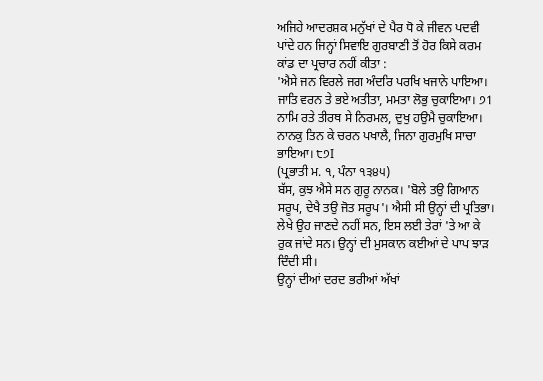ਅਜਿਹੇ ਆਦਰਸ਼ਕ ਮਨੁੱਖਾਂ ਦੇ ਪੈਰ ਧੋ ਕੇ ਜੀਵਨ ਪਦਵੀ ਪਾਂਦੇ ਹਨ ਜਿਨ੍ਹਾਂ ਸਿਵਾਇ ਗੁਰਬਾਣੀ ਤੋਂ ਹੋਰ ਕਿਸੇ ਕਰਮ ਕਾਂਡ ਦਾ ਪ੍ਰਚਾਰ ਨਹੀਂ ਕੀਤਾ :
'ਐਸੇ ਜਨ ਵਿਰਲੇ ਜਗ ਅੰਦਰਿ ਪਰਖਿ ਖਜਾਨੇ ਪਾਇਆ।
ਜਾਤਿ ਵਰਨ ਤੇ ਭਏ ਅਤੀਤਾ, ਮਮਤਾ ਲੋਭੁ ਚੁਕਾਇਆ। ੭1
ਨਾਮਿ ਰਤੇ ਤੀਰਥ ਸੇ ਨਿਰਮਲ, ਦੁਖੁ ਹਉਮੈ ਚੁਕਾਇਆ।
ਨਾਨਕੁ ਤਿਨ ਕੇ ਚਰਨ ਪਖਾਲੈ, ਜਿਨਾ ਗੁਰਮੁਖਿ ਸਾਚਾ ਭਾਇਆ। ੮੭I
(ਪ੍ਰਭਾਤੀ ਮ. ੧, ਪੰਨਾ ੧੩੪੫)
ਬੱਸ, ਕੁਝ ਐਸੇ ਸਨ ਗੁਰੂ ਨਾਨਕ। 'ਬੋਲੇ ਤਉ ਗਿਆਨ ਸਰੂਪ, ਦੇਖੈ ਤਉ ਜੋਤ ਸਰੂਪ'। ਐਸੀ ਸੀ ਉਨ੍ਹਾਂ ਦੀ ਪ੍ਰਤਿਭਾ।
ਲੇਖੇ ਉਹ ਜਾਣਦੇ ਨਹੀਂ ਸਨ, ਇਸ ਲਈ ਤੇਰਾਂ 'ਤੇ ਆ ਕੇ ਰੁਕ ਜਾਂਦੇ ਸਨ। ਉਨ੍ਹਾਂ ਦੀ ਮੁਸਕਾਨ ਕਈਆਂ ਦੇ ਪਾਪ ਝਾੜ ਦਿੰਦੀ ਸੀ।
ਉਨ੍ਹਾਂ ਦੀਆਂ ਦਰਦ ਭਰੀਆਂ ਅੱਖਾਂ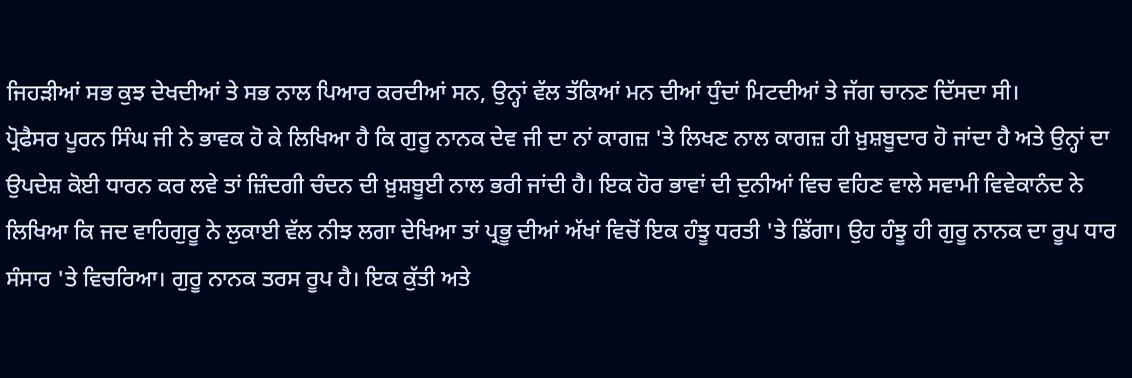ਜਿਹੜੀਆਂ ਸਭ ਕੁਝ ਦੇਖਦੀਆਂ ਤੇ ਸਭ ਨਾਲ ਪਿਆਰ ਕਰਦੀਆਂ ਸਨ, ਉਨ੍ਹਾਂ ਵੱਲ ਤੱਕਿਆਂ ਮਨ ਦੀਆਂ ਧੁੰਦਾਂ ਮਿਟਦੀਆਂ ਤੇ ਜੱਗ ਚਾਨਣ ਦਿੱਸਦਾ ਸੀ।
ਪ੍ਰੋਫੈਸਰ ਪੂਰਨ ਸਿੰਘ ਜੀ ਨੇ ਭਾਵਕ ਹੋ ਕੇ ਲਿਖਿਆ ਹੈ ਕਿ ਗੁਰੂ ਨਾਨਕ ਦੇਵ ਜੀ ਦਾ ਨਾਂ ਕਾਗਜ਼ 'ਤੇ ਲਿਖਣ ਨਾਲ ਕਾਗਜ਼ ਹੀ ਖ਼ੁਸ਼ਬੂਦਾਰ ਹੋ ਜਾਂਦਾ ਹੈ ਅਤੇ ਉਨ੍ਹਾਂ ਦਾ ਉਪਦੇਸ਼ ਕੋਈ ਧਾਰਨ ਕਰ ਲਵੇ ਤਾਂ ਜ਼ਿੰਦਗੀ ਚੰਦਨ ਦੀ ਖ਼ੁਸ਼ਬੂਈ ਨਾਲ ਭਰੀ ਜਾਂਦੀ ਹੈ। ਇਕ ਹੋਰ ਭਾਵਾਂ ਦੀ ਦੁਨੀਆਂ ਵਿਚ ਵਹਿਣ ਵਾਲੇ ਸਵਾਮੀ ਵਿਵੇਕਾਨੰਦ ਨੇ ਲਿਖਿਆ ਕਿ ਜਦ ਵਾਹਿਗੁਰੂ ਨੇ ਲੁਕਾਈ ਵੱਲ ਨੀਝ ਲਗਾ ਦੇਖਿਆ ਤਾਂ ਪ੍ਰਭੂ ਦੀਆਂ ਅੱਖਾਂ ਵਿਚੋਂ ਇਕ ਹੰਝੂ ਧਰਤੀ 'ਤੇ ਡਿੱਗਾ। ਉਹ ਹੰਝੂ ਹੀ ਗੁਰੂ ਨਾਨਕ ਦਾ ਰੂਪ ਧਾਰ ਸੰਸਾਰ 'ਤੇ ਵਿਚਰਿਆ। ਗੁਰੂ ਨਾਨਕ ਤਰਸ ਰੂਪ ਹੈ। ਇਕ ਕੁੱਤੀ ਅਤੇ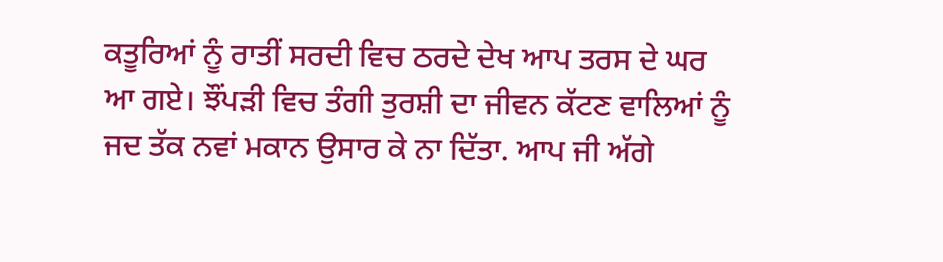ਕਤੂਰਿਆਂ ਨੂੰ ਰਾਤੀਂ ਸਰਦੀ ਵਿਚ ਠਰਦੇ ਦੇਖ ਆਪ ਤਰਸ ਦੇ ਘਰ ਆ ਗਏ। ਝੌਂਪੜੀ ਵਿਚ ਤੰਗੀ ਤੁਰਸ਼ੀ ਦਾ ਜੀਵਨ ਕੱਟਣ ਵਾਲਿਆਂ ਨੂੰ ਜਦ ਤੱਕ ਨਵਾਂ ਮਕਾਨ ਉਸਾਰ ਕੇ ਨਾ ਦਿੱਤਾ. ਆਪ ਜੀ ਅੱਗੇ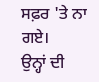ਸਫ਼ਰ 'ਤੇ ਨਾ ਗਏ।
ਉਨ੍ਹਾਂ ਦੀ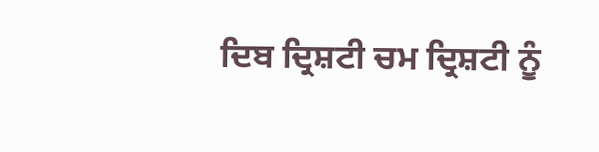ਦਿਬ ਦ੍ਰਿਸ਼ਟੀ ਚਮ ਦ੍ਰਿਸ਼ਟੀ ਨੂੰ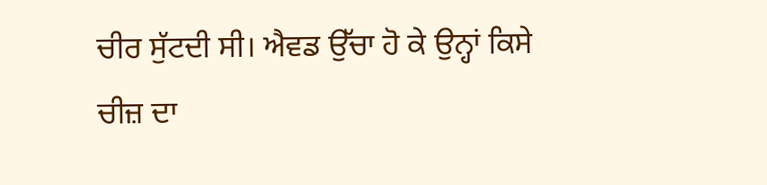ਚੀਰ ਸੁੱਟਦੀ ਸੀ। ਐਵਡ ਉੱਚਾ ਹੋ ਕੇ ਉਨ੍ਹਾਂ ਕਿਸੇ ਚੀਜ਼ ਦਾ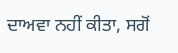ਦਾਅਵਾ ਨਹੀਂ ਕੀਤਾ, ਸਗੋਂ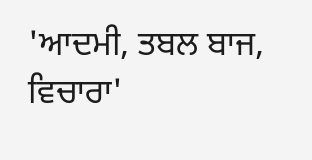'ਆਦਮੀ, ਤਬਲ ਬਾਜ, ਵਿਚਾਰਾ'